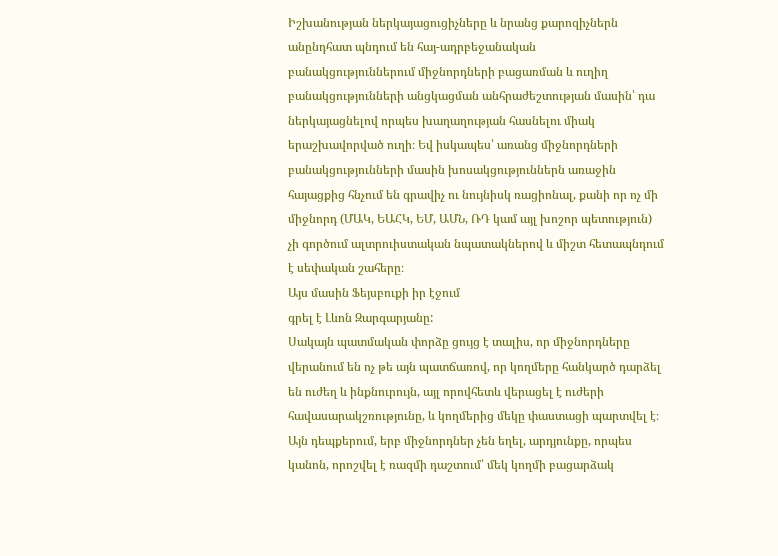Իշխանության ներկայացուցիչները և նրանց քարոզիչներն անընդհատ պնդում են հայ-ադրբեջանական բանակցություններում միջնորդների բացառման և ուղիղ բանակցությունների անցկացման անհրաժեշտության մասին՝ դա ներկայացնելով որպես խաղաղության հասնելու միակ երաշխավորված ուղի։ Եվ իսկապես՝ առանց միջնորդների բանակցությունների մասին խոսակցություններն առաջին հայացքից հնչում են գրավիչ ու նույնիսկ ռացիոնալ, քանի որ ոչ մի միջնորդ (ՄԱԿ, ԵԱՀԿ, ԵՄ, ԱՄՆ, ՌԴ կամ այլ խոշոր պետություն) չի գործում ալտրուիստական նպատակներով և միշտ հետապնդում է սեփական շահերը։
Այս մասին Ֆեյսբուքի իր էջում
գրել է Լևոն Զարգարյանը:
Սակայն պատմական փորձը ցույց է տալիս, որ միջնորդները վերանում են ոչ թե այն պատճառով, որ կողմերը հանկարծ դարձել են ուժեղ և ինքնուրույն, այլ որովհետև վերացել է ուժերի հավասարակշռությունը, և կողմերից մեկը փաստացի պարտվել է։
Այն դեպքերում, երբ միջնորդներ չեն եղել, արդյունքը, որպես կանոն, որոշվել է ռազմի դաշտում՝ մեկ կողմի բացարձակ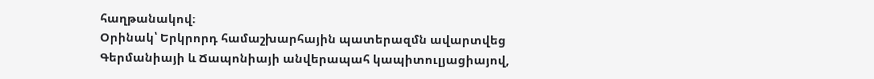հաղթանակով։
Օրինակ՝ Երկրորդ համաշխարհային պատերազմն ավարտվեց Գերմանիայի և Ճապոնիայի անվերապահ կապիտուլյացիայով,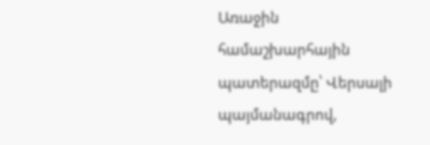Առաջին համաշխարհային պատերազմը՝ Վերսալի պայմանագրով,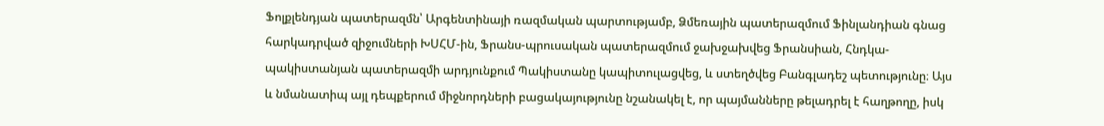Ֆոլքլենդյան պատերազմն՝ Արգենտինայի ռազմական պարտությամբ, Ձմեռային պատերազմում Ֆինլանդիան գնաց հարկադրված զիջումների ԽՍՀՄ-ին, Ֆրանս-պրուսական պատերազմում ջախջախվեց Ֆրանսիան, Հնդկա-պակիստանյան պատերազմի արդյունքում Պակիստանը կապիտուլացվեց, և ստեղծվեց Բանգլադեշ պետությունը։ Այս և նմանատիպ այլ դեպքերում միջնորդների բացակայությունը նշանակել է, որ պայմանները թելադրել է հաղթողը, իսկ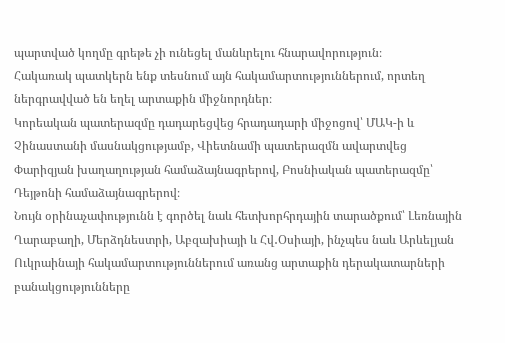պարտված կողմը գրեթե չի ունեցել մանևրելու հնարավորություն։
Հակառակ պատկերն ենք տեսնում այն հակամարտություններում, որտեղ ներգրավված են եղել արտաքին միջնորդներ։
Կորեական պատերազմը դադարեցվեց հրադադարի միջոցով՝ ՄԱԿ-ի և Չինաստանի մասնակցությամբ, Վիետնամի պատերազմն ավարտվեց Փարիզյան խաղաղության համաձայնագրերով, Բոսնիական պատերազմը՝ Դեյթոնի համաձայնագրերով։
Նույն օրինաչափությունն է գործել նաև հետխորհրդային տարածքում՝ Լեռնային Ղարաբաղի, Մերձդնեստրի, Աբզախիայի և Հվ․Օսիայի, ինչպես նաև Արևելյան Ուկրաինայի հակամարտություններում առանց արտաքին դերակատարների բանակցությունները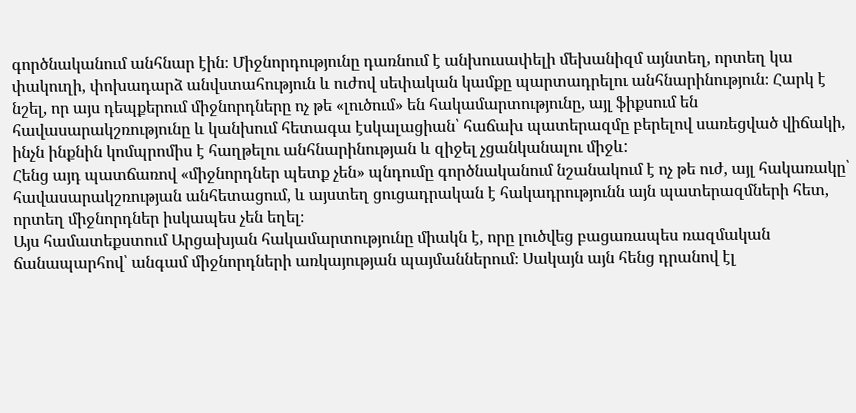գործնականում անհնար էին։ Միջնորդությունը դառնում է անխուսափելի մեխանիզմ այնտեղ, որտեղ կա փակուղի, փոխադարձ անվստահություն և ուժով սեփական կամքը պարտադրելու անհնարինություն։ Հարկ է նշել, որ այս դեպքերում միջնորդները ոչ թե «լուծում» են հակամարտությունը, այլ ֆիքսում են հավասարակշռությունը և կանխում հետագա էսկալացիան՝ հաճախ պատերազմը բերելով սառեցված վիճակի, ինչն ինքնին կոմպրոմիս է հաղթելու անհնարինության և զիջել չցանկանալու միջև:
Հենց այդ պատճառով «միջնորդներ պետք չեն» պնդումը գործնականում նշանակում է ոչ թե ուժ, այլ հակառակը՝ հավասարակշռության անհետացում, և այստեղ ցուցադրական է հակադրությունն այն պատերազմների հետ, որտեղ միջնորդներ իսկապես չեն եղել։
Այս համատեքստում Արցախյան հակամարտությունը միակն է, որը լուծվեց բացառապես ռազմական ճանապարհով՝ անգամ միջնորդների առկայության պայմաններում։ Սակայն այն հենց դրանով էլ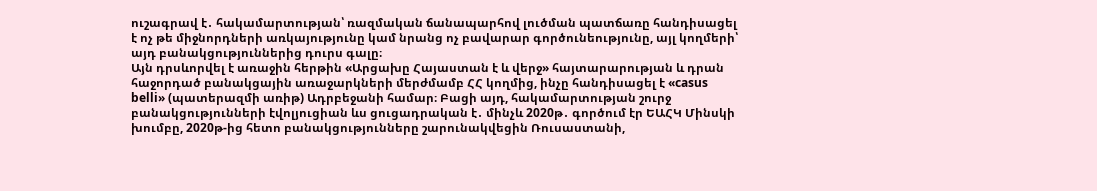ուշագրավ է․ հակամարտության՝ ռազմական ճանապարհով լուծման պատճառը հանդիսացել է ոչ թե միջնորդների առկայությունը կամ նրանց ոչ բավարար գործունեությունը, այլ կողմերի՝ այդ բանակցություններից դուրս գալը։
Այն դրսևորվել է առաջին հերթին «Արցախը Հայաստան է և վերջ» հայտարարության և դրան հաջորդած բանակցային առաջարկների մերժմամբ ՀՀ կողմից, ինչը հանդիսացել է «casus belli» (պատերազմի առիթ) Ադրբեջանի համար։ Բացի այդ, հակամարտության շուրջ բանակցությունների էվոլյուցիան ևս ցուցադրական է․ մինչև 2020թ․ գործում էր ԵԱՀԿ Մինսկի խումբը, 2020թ-ից հետո բանակցությունները շարունակվեցին Ռուսաստանի,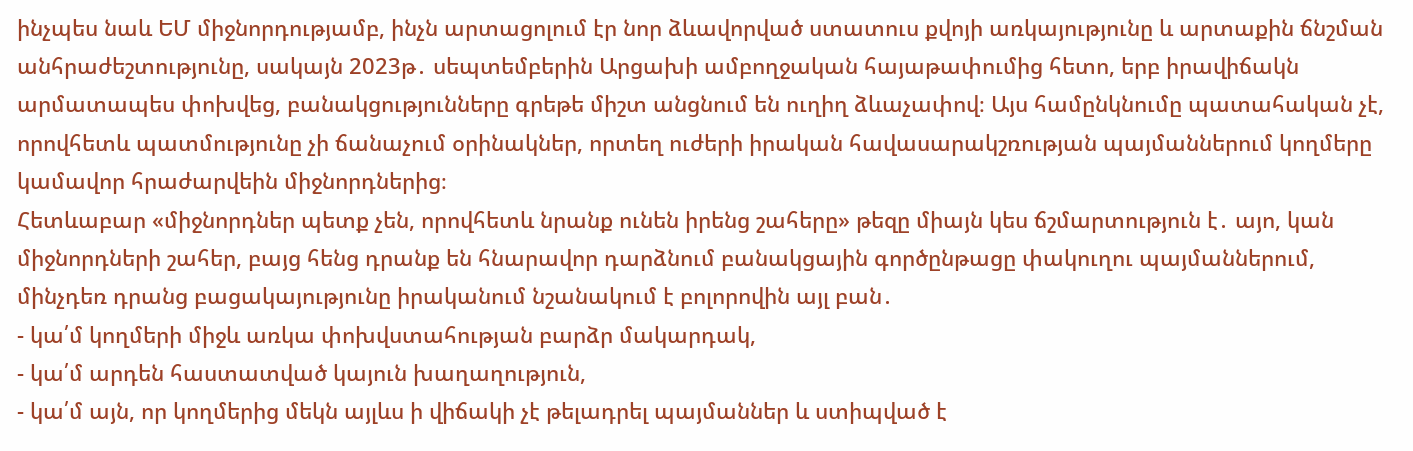ինչպես նաև ԵՄ միջնորդությամբ, ինչն արտացոլում էր նոր ձևավորված ստատուս քվոյի առկայությունը և արտաքին ճնշման անհրաժեշտությունը, սակայն 2023թ․ սեպտեմբերին Արցախի ամբողջական հայաթափումից հետո, երբ իրավիճակն արմատապես փոխվեց, բանակցությունները գրեթե միշտ անցնում են ուղիղ ձևաչափով։ Այս համընկնումը պատահական չէ, որովհետև պատմությունը չի ճանաչում օրինակներ, որտեղ ուժերի իրական հավասարակշռության պայմաններում կողմերը կամավոր հրաժարվեին միջնորդներից։
Հետևաբար «միջնորդներ պետք չեն, որովհետև նրանք ունեն իրենց շահերը» թեզը միայն կես ճշմարտություն է․ այո, կան միջնորդների շահեր, բայց հենց դրանք են հնարավոր դարձնում բանակցային գործընթացը փակուղու պայմաններում, մինչդեռ դրանց բացակայությունը իրականում նշանակում է բոլորովին այլ բան․
- կա՛մ կողմերի միջև առկա փոխվստահության բարձր մակարդակ,
- կա՛մ արդեն հաստատված կայուն խաղաղություն,
- կա՛մ այն, որ կողմերից մեկն այլևս ի վիճակի չէ թելադրել պայմաններ և ստիպված է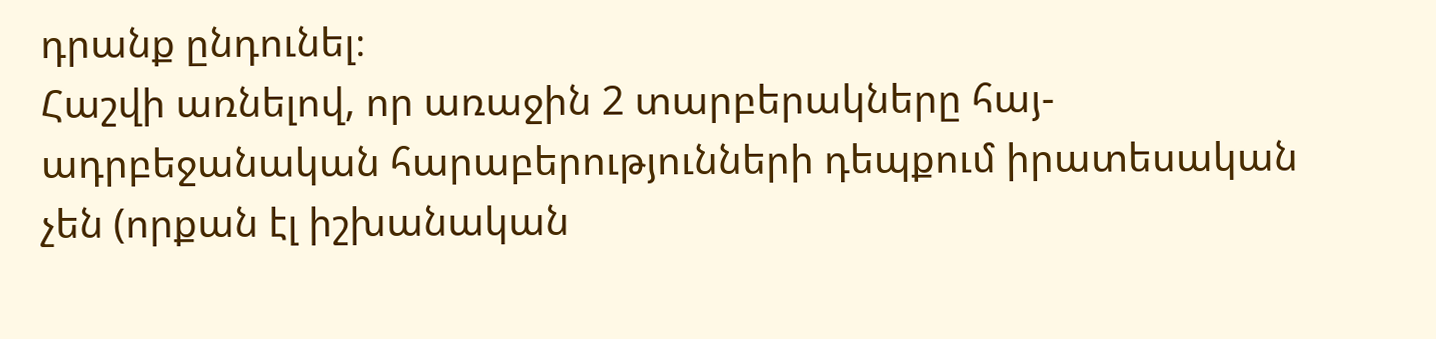դրանք ընդունել։
Հաշվի առնելով, որ առաջին 2 տարբերակները հայ-ադրբեջանական հարաբերությունների դեպքում իրատեսական չեն (որքան էլ իշխանական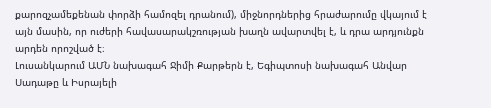քարոզչամեքենան փորձի համոզել դրանում), միջնորդներից հրաժարումը վկայում է այն մասին, որ ուժերի հավասարակշռության խաղն ավարտվել է, և դրա արդյունքն արդեն որոշված է։
Լուսանկարում ԱՄՆ նախագահ Ջիմի Քարթերն է, Եգիպտոսի նախագահ Անվար Սադաթը և Իսրայելի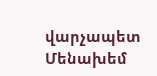վարչապետ Մենախեմ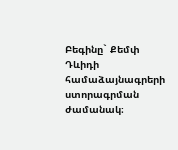Բեգինը` Քեմփ Դևիդի համաձայնագրերի ստորագրման ժամանակ։